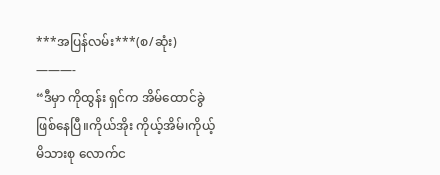***အပြန်လမ်း***(စ/ဆုံး)
———-
“ဒီမှာ ကိုထွန်း ရှင်က အိမ်ထောင်ခွဲဖြစ်နေပြီ။ကိုယ်အိုး ကိုယ့်အိမ်၊ကိုယ့်မိသားစု လောက်င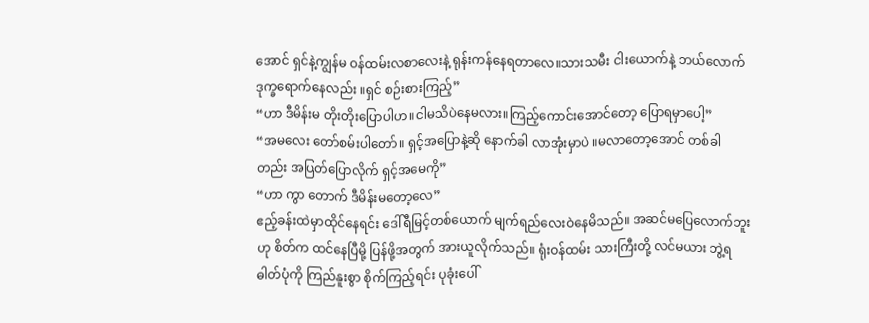အောင် ရှင်နဲ့ကျွန်မ ဝန်ထမ်းလစာလေးနဲ့ ရုန်းကန်နေရတာလေ။သားသမီး ငါးယောက်နဲ့ ဘယ်လောက် ဒုက္ခရောက်နေလည်း ။ရှင် စဉ်းစားကြည့်”
“ဟာ ဒီမိန်းမ တိုးတိုးပြောပါဟ။ငါမသိပဲနေမလား။ကြည့်ကောင်းအောင်တော့ ပြောရမှာပေါ့”
“အမလေး တော်စမ်းပါတော်။ ရှင့်အပြောနဲ့ဆို နောက်ခါ လာအုံးမှာပဲ ။မလာတော့အောင် တစ်ခါတည်း အပြတ်ပြောလိုက် ရှင့်အမေကို”
“ဟာ ကွာ တောက် ဒီမိန်းမတော့လေ”
ဧည့်ခန်းထဲမှာထိုင်နေရင်း ဒေါ်ရီမြင့်တစ်ယောက် မျက်ရည်လေးဝဲနေမိသည်။ အဆင်မပြေလောက်ဘူးဟု စိတ်က ထင်နေပြီမို့ ပြန်ဖို့အတွက် အားယူလိုက်သည်။ ရုံးဝန်ထမ်း သားကြီးတို့ လင်မယား ဘွဲ့ရဓါတ်ပုံကို ကြည်နူးစွာ စိုက်ကြည့်ရင်း ပုခုံးပေါ်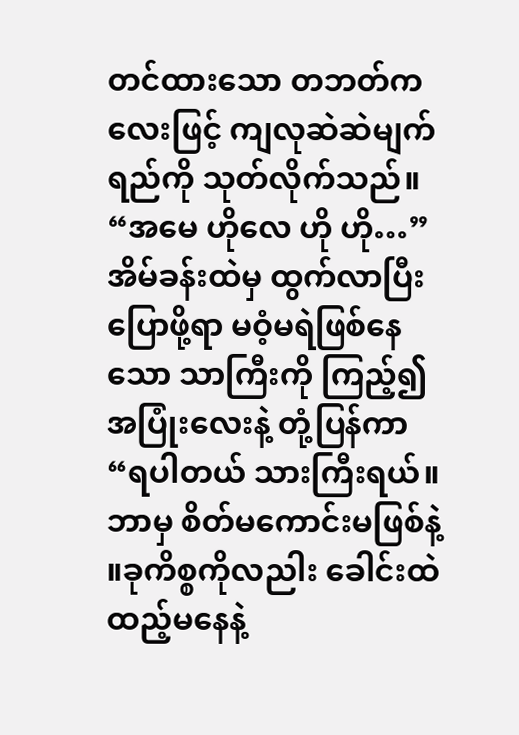တင်ထားသော တဘတ်ကလေးဖြင့် ကျလုဆဲဆဲမျက်ရည်ကို သုတ်လိုက်သည်။
“အမေ ဟိုလေ ဟို ဟို…”
အိမ်ခန်းထဲမှ ထွက်လာပြီး ပြောဖို့ရာ မဝံ့မရဲဖြစ်နေသော သာကြီးကို ကြည့်၍ အပြုံးလေးနဲ့ တုံ့ပြန်ကာ
“ရပါတယ် သားကြီးရယ်။ဘာမှ စိတ်မကောင်းမဖြစ်နဲ့ ။ခုကိစ္စကိုလညါး ခေါင်းထဲ ထည့်မနေနဲ့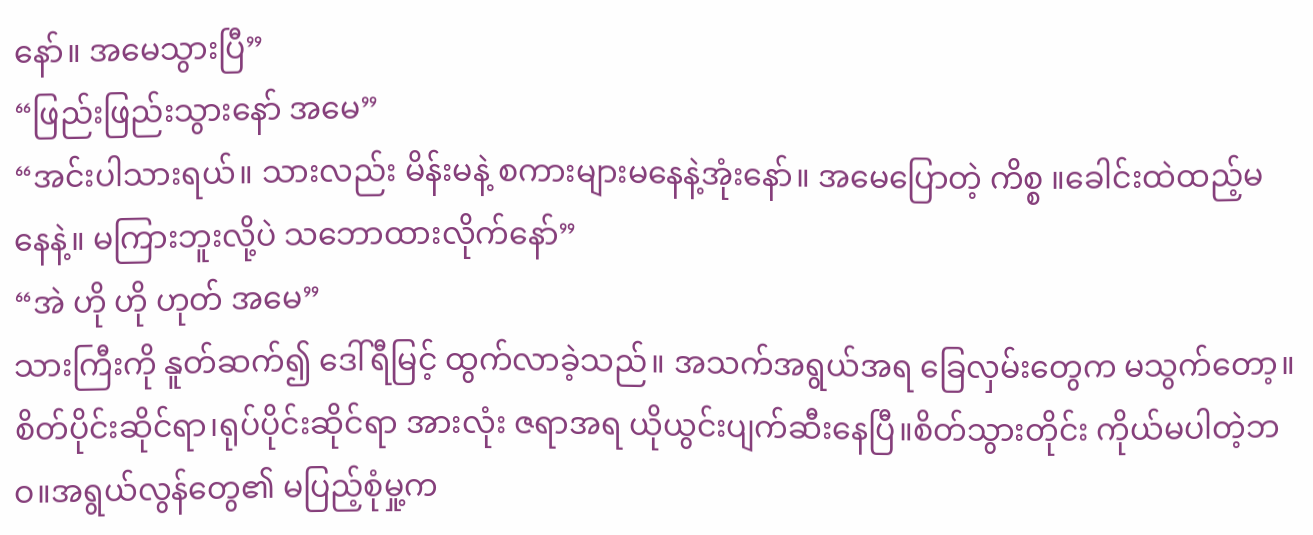နော်။ အမေသွားပြီ”
“ဖြည်းဖြည်းသွားနော် အမေ”
“အင်းပါသားရယ်။ သားလည်း မိန်းမနဲ့ စကားများမနေနဲ့အုံးနော်။ အမေပြောတဲ့ ကိစ္စ ။ခေါင်းထဲထည့်မနေနဲ့။ မကြားဘူးလို့ပဲ သဘောထားလိုက်နော်”
“အဲ ဟို ဟို ဟုတ် အမေ”
သားကြီးကို နူတ်ဆက်၍ ဒေါ်ရီမြင့် ထွက်လာခဲ့သည်။ အသက်အရွယ်အရ ခြေလှမ်းတွေက မသွက်တော့။ စိတ်ပိုင်းဆိုင်ရာ၊ရုပ်ပိုင်းဆိုင်ရာ အားလုံး ဇရာအရ ယိုယွင်းပျက်ဆီးနေပြီ။စိတ်သွားတိုင်း ကိုယ်မပါတဲ့ဘဝ။အရွယ်လွန်တွေ၏ မပြည့်စုံမှု့က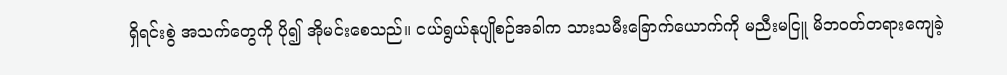ရှိရင်းစွဲ အသက်တွေကို ပို၍ အိုမင်းစေသည်။ ငယ်ရွယ်နုပျိုစဉ်အခါက သားသမီးခြောက်ယောက်ကို မညီးမငြူ မိဘဝတ်တရားကျေခဲ့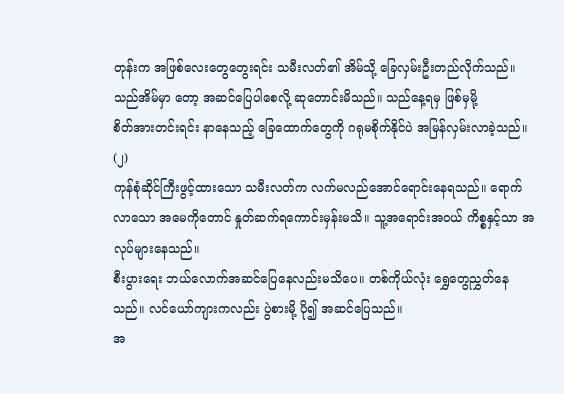တုန်းက အဖြစ်လေးတွေတွေးရင်း သမီးလတ်၏ အိမ်သို့ ခြေလှမ်းဦးတည်လိုက်သည်။ သည်အိမ်မှာ တော့ အဆင်ပြေပါစေလို့ ဆုတောင်းမိသည်။ သည်နေ့ရမှ ဖြစ်မှမို့
စိတ်အားတင်းရင်း နာနေသည့် ခြေထောက်တွေကို ဂရုမစိုက်နိုင်ပဲ အမြန်လှမ်းလာခဲ့သည်။
(၂)
ကုန်စုံဆိုင်ကြီးဖွင့်ထားသော သမီးလတ်က လက်မလည်အောင်ရောင်းနေရသည်။ ရောက်လာသော အမေကိုတောင် နှုတ်ဆက်ရကောင်းမှန်းမသိ။ သူ့အရောင်းအဝယ် ကိစ္စနှင့်သာ အလုပ်များနေသည်။
စီးပွားရေး ဘယ်လောက်အဆင်ပြေနေလည်းမသိပေ။ တစ်ကိုယ်လုံး ရွှေတွေညွှတ်နေသည်။ လင်ယော်ကျားကလည်း ပွဲစားမို့ ပို၍ အဆင်ပြေသည်။
အ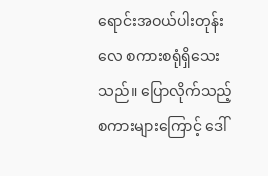ရောင်းအဝယ်ပါးတုန်းလေ စကားစရုံရှိသေးသည်။ ပြောလိုက်သည့် စကားများကြောင့် ဒေါ်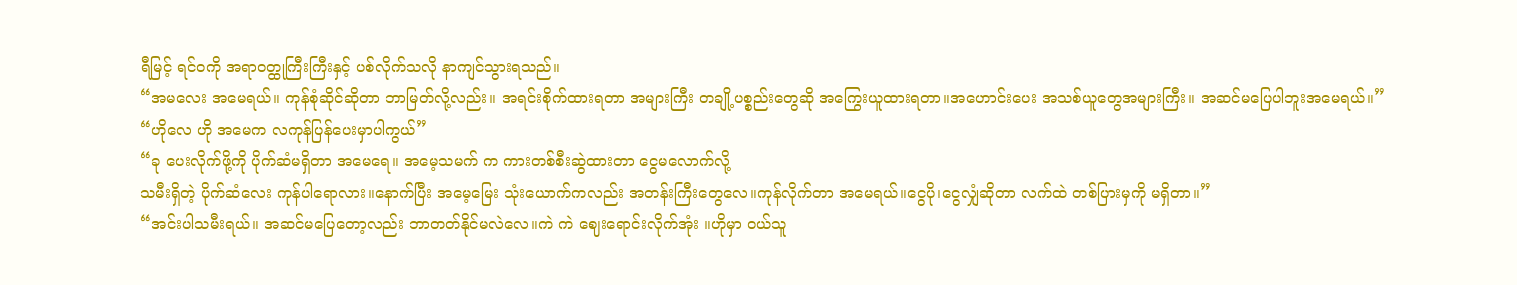ရီမြင့် ရင်ဝကို အရာဝတ္ထုကြီးကြီးနှင့် ပစ်လိုက်သလို နာကျင်သွားရသည်။
“အမလေး အမေရယ်။ ကုန်စုံဆိုင်ဆိုတာ ဘာမြတ်လို့လည်း။ အရင်းစိုက်ထားရတာ အများကြီး တချို့ပစ္စည်းတွေဆို အကြွေးယူထားရတာ။အဟောင်းပေး အသစ်ယူတွေအများကြီး။ အဆင်မပြေပါဘူးအမေရယ်။”
“ဟိုလေ ဟို အမေက လကုန်ပြန်ပေးမှာပါကွယ်”
“ခု ပေးလိုက်ဖို့ကို ပိုက်ဆံမရှိတာ အမေရေ။ အမေ့သမက် က ကားတစ်စီးဆွဲထားတာ ငွေမလောက်လို့
သမီးရှိတဲ့ ပိုက်ဆံလေး ကုန်ပါရောလား။နောက်ပြီး အမေ့မြေး သုံးယောက်ကလည်း အတန်းကြီးတွေလေ။ကုန်လိုက်တာ အမေရယ်။ငွေပို၊ငွေလျှံဆိုတာ လက်ထဲ တစ်ပြားမှကို မရှိတာ။”
“အင်းပါသမီးရယ်။ အဆင်မပြေတော့လည်း ဘာတတ်နိုင်မလဲလေ။ကဲ ကဲ ဈေးရောင်းလိုက်အုံး ။ဟိုမှာ ဝယ်သူ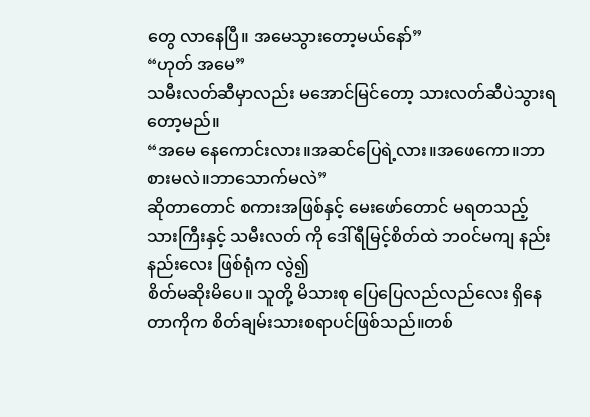တွေ လာနေပြီ။ အမေသွားတော့မယ်နော်”
“ဟုတ် အမေ”
သမီးလတ်ဆီမှာလည်း မအောင်မြင်တော့ သားလတ်ဆီပဲသွားရတော့မည်။
“အမေ နေကောင်းလား။အဆင်ပြေရဲ့လား။အဖေကော။ဘာစားမလဲ။ဘာသောက်မလဲ”
ဆိုတာတောင် စကားအဖြစ်နှင့် မေးဖော်တောင် မရတသည့် သားကြီးနှင့် သမီးလတ် ကို ဒေါ်ရီမြင့်စိတ်ထဲ ဘဝင်မကျ နည်းနည်းလေး ဖြစ်ရုံက လွဲ၍
စိတ်မဆိုးမိပေ။ သူတို့ မိသားစု ပြေပြေလည်လည်လေး ရှိနေတာကိုက စိတ်ချမ်းသားစရာပင်ဖြစ်သည်။တစ်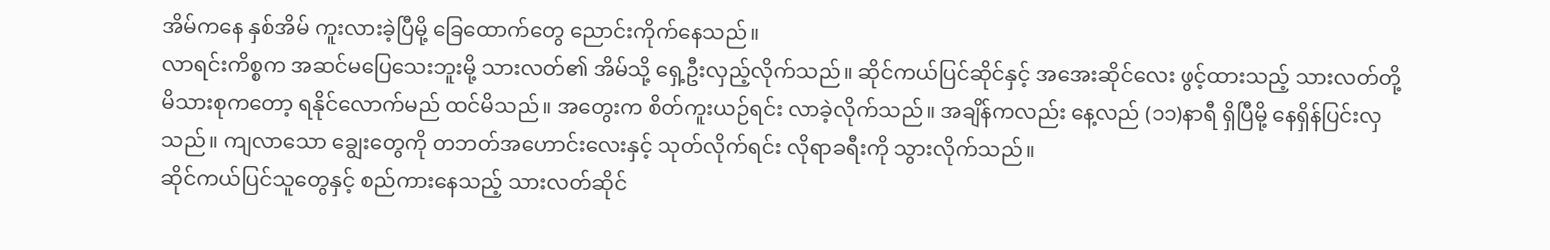အိမ်ကနေ နှစ်အိမ် ကူးလားခဲ့ပြီမို့ ခြေထောက်တွေ ညောင်းကိုက်နေသည်။
လာရင်းကိစ္စက အဆင်မပြေသေးဘူးမို့ သားလတ်၏ အိမ်သို့ ရှေ့ဦးလှည့်လိုက်သည်။ ဆိုင်ကယ်ပြင်ဆိုင်နှင့် အအေးဆိုင်လေး ဖွင့်ထားသည့် သားလတ်တို့ မိသားစုကတော့ ရနိုင်လောက်မည် ထင်မိသည်။ အတွေးက စိတ်ကူးယဉ်ရင်း လာခဲ့လိုက်သည်။ အချိန်ကလည်း နေ့လည် (၁၁)နာရီ ရှိပြီမို့ နေရှိန်ပြင်းလှသည်။ ကျလာသော ချွေးတွေကို တဘတ်အဟောင်းလေးနှင့် သုတ်လိုက်ရင်း လိုရာခရီးကို သွားလိုက်သည်။
ဆိုင်ကယ်ပြင်သူတွေနှင့် စည်ကားနေသည့် သားလတ်ဆိုင်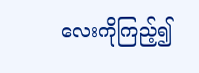လေးကိုကြည့်၍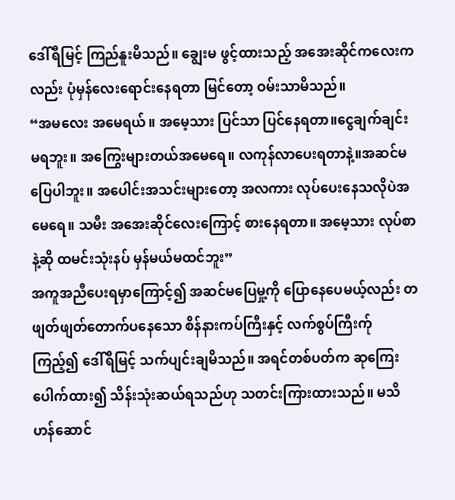ဒေါ်ရီမြင့် ကြည်နူးမိသည်။ ချွေးမ ဖွင့်ထားသည့် အအေးဆိုင်ကလေးကလည်း ပုံမှန်လေးရောင်းနေရတာ မြင်တော့ ဝမ်းသာမိသည်။
“အမလေး အမေရယ်။ အမေ့သား ပြင်သာ ပြင်နေရတာ။ငွေချက်ချင်းမရဘူး။ အကြွေးများတယ်အမေရေ။ လကုန်လာပေးရတာနဲ့။အဆင်မပြေပါဘူး။ အပေါင်းအသင်းများတော့ အလကား လုပ်ပေးနေသလိုပဲအမေရေ။ သမီး အအေးဆိုင်လေးကြောင့် စားနေရတာ။ အမေ့သား လုပ်စာနဲ့ဆို ထမင်းသုံးနပ် မှန်မယ်မထင်ဘူး”
အကူအညီပေးရမှာကြောင့်၍ အဆင်မပြေမှု့ကို ပြောနေပေမယ့်လည်း တဖျတ်ဖျတ်တောက်ပနေသော စိန်နားကပ်ကြီးနှင့် လက်စွပ်ကြီးက်ု ကြည့်၍ ဒေါ်ရီမြင့် သက်ပျင်းချမိသည်။ အရင်တစ်ပတ်က ဆုကြေးပေါက်ထား၍ သိန်းသုံးဆယ်ရသည်ဟု သတင်းကြားထားသည်။ မသိဟန်ဆောင်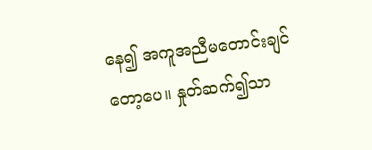နေ၍ အကူအညီမတောင်းချင်တော့ပေ။ နှုတ်ဆက်၍သာ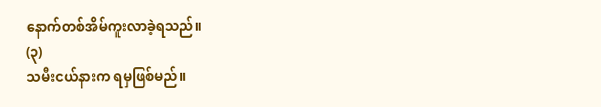နောက်တစ်အိမ်ကူးလာခဲ့ရသည်။
(၃)
သမီးငယ်နားက ရမှဖြစ်မည်။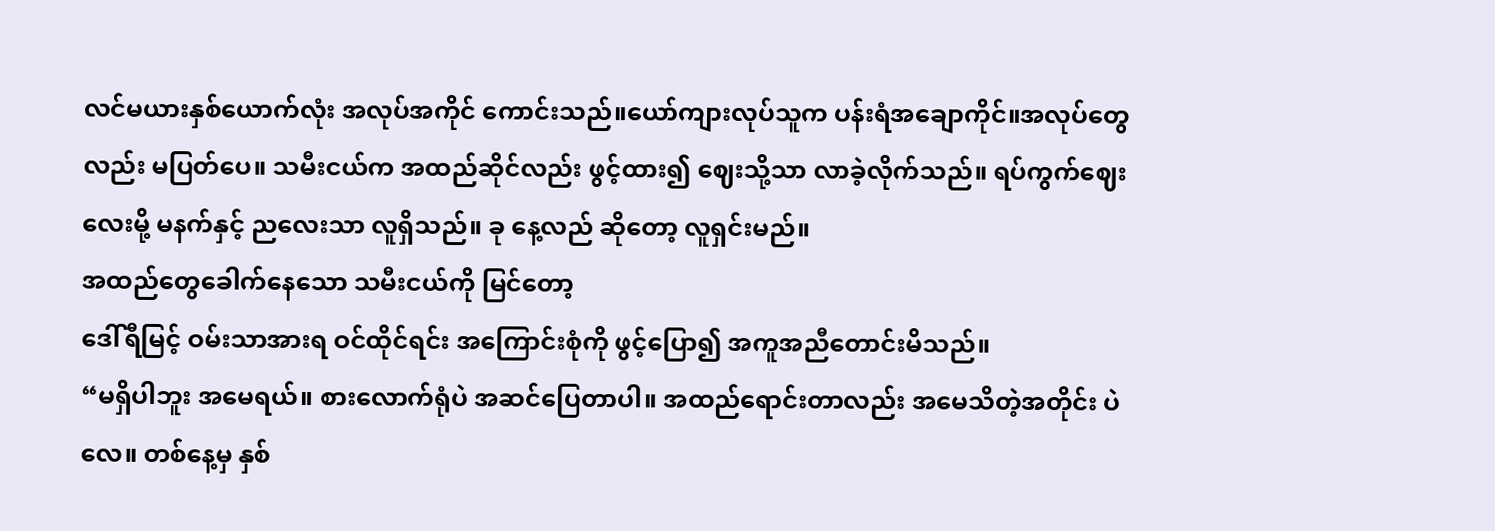လင်မယားနှစ်ယောက်လုံး အလုပ်အကိုင် ကောင်းသည်။ယော်ကျားလုပ်သူက ပန်းရံအချောကိုင်။အလုပ်တွေ လည်း မပြတ်ပေ။ သမီးငယ်က အထည်ဆိုင်လည်း ဖွင့်ထား၍ ဈေးသို့သာ လာခဲ့လိုက်သည်။ ရပ်ကွက်ဈေးလေးမို့ မနက်နှင့် ညလေးသာ လူရှိသည်။ ခု နေ့လည် ဆိုတော့ လူရှင်းမည်။
အထည်တွေခေါက်နေသော သမီးငယ်ကို မြင်တော့
ဒေါ်ရီမြင့် ဝမ်းသာအားရ ဝင်ထိုင်ရင်း အကြောင်းစုံကို ဖွင့်ပြော၍ အကူအညီတောင်းမိသည်။
“မရှိပါဘူး အမေရယ်။ စားလောက်ရုံပဲ အဆင်ပြေတာပါ။ အထည်ရောင်းတာလည်း အမေသိတဲ့အတိုင်း ပဲလေ။ တစ်နေ့မှ နှစ်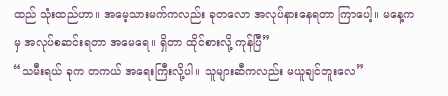ထည် သုံးထည်ဟာ။ အမေ့သားမက်ကလည်း ခုတလော အလုပ်နားနေရတာ ကြာပေါ့။ မနေ့ကမှ အလုပ်စဆင်းရတာ အမေရေ။ ရှိတာ ထိုင်စားလို့ ကုန်ပြီ”
“သမီးရယ် ခုက တကယ် အရေးကြီးလို့ပါ။ သူများဆီကလည်း မယူချင်ဘူးလေ”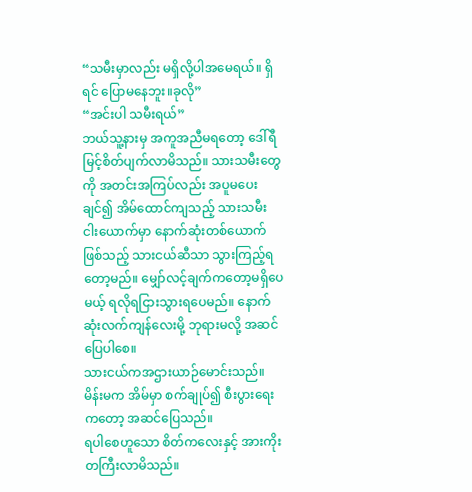“သမီးမှာလည်း မရှိလို့ပါအမေရယ်။ ရှိရင် ပြောမနေဘူး။ခုလို”
“အင်းပါ သမီးရယ်”
ဘယ်သူ့နားမှ အကူအညီမရတော့ ဒေါ်ရီမြင့်စိတ်ပျက်လာမိသည်။ သားသမီးတွေကို အတင်းအကြပ်လည်း အပူမပေးချင်၍ အိမ်ထောင်ကျသည့် သားသမီး ငါးယောက်မှာ နောက်ဆုံးတစ်ယောက်ဖြစ်သည့် သားငယ်ဆီသာ သွားကြည့်ရတော့မည်။ မျှော်လင့်ချက်ကတော့မရှိပေမယ့် ရလိုရငြားသွားရပေမည်။ နောက်ဆုံးလက်ကျန်လေးမို့ ဘုရားမလို့ အဆင်ပြေပါစေ။
သားငယ်ကအဌားယာဉ်မောင်းသည်။ မိန်းမက အိမ်မှာ စက်ချုပ်၍ စီးပွားရေးကတော့ အဆင်ပြေသည်။
ရပါစေဟူသော စိတ်ကလေးနှင့် အားကိုးတကြီးလာမိသည်။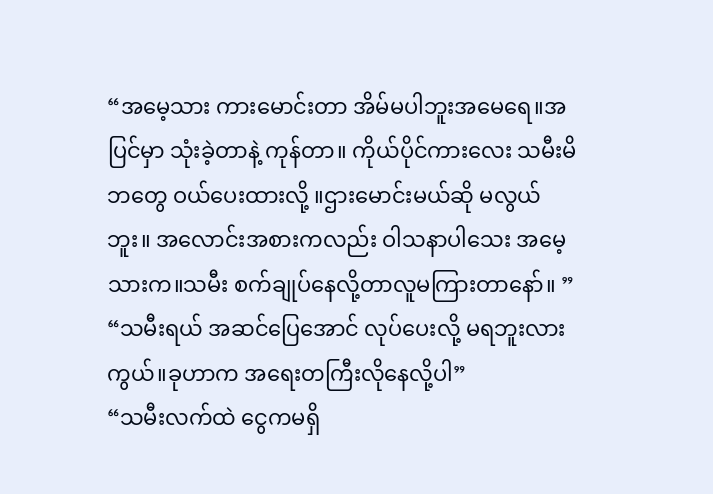“အမေ့သား ကားမောင်းတာ အိမ်မပါဘူးအမေရေ။အပြင်မှာ သုံးခဲ့တာနဲ့ ကုန်တာ။ ကိုယ်ပိုင်ကားလေး သမီးမိဘတွေ ဝယ်ပေးထားလို့ ။ဌားမောင်းမယ်ဆို မလွယ်ဘူး။ အလောင်းအစားကလည်း ဝါသနာပါသေး အမေ့သားက။သမီး စက်ချုပ်နေလို့တာလူမကြားတာနော်။ ”
“သမီးရယ် အဆင်ပြေအောင် လုပ်ပေးလို့ မရဘူးလားကွယ်။ခုဟာက အရေးတကြီးလိုနေလို့ပါ”
“သမီးလက်ထဲ ငွေကမရှိ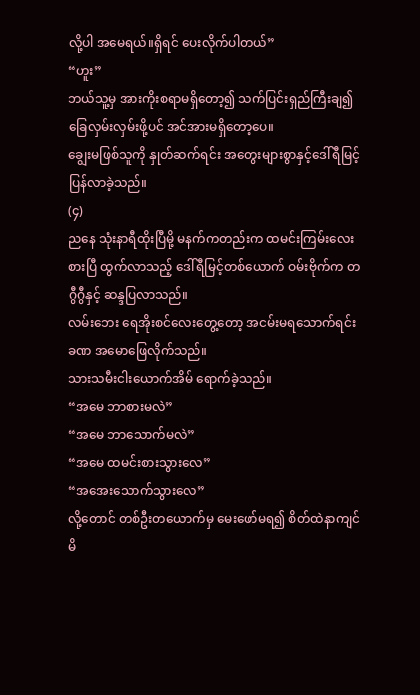လို့ပါ အမေရယ်။ရှိရင် ပေးလိုက်ပါတယ်”
“ဟူး”
ဘယ်သူ့မှ အားကိုးစရာမရှိတော့၍ သက်ပြင်းရှည်ကြီးချ၍ ခြေလှမ်းလှမ်းဖို့ပင် အင်အားမရှိတော့ပေ။
ချွေးမဖြစ်သူကို နှုတ်ဆက်ရင်း အတွေးများစွာနှင့်ဒေါ်ရီမြင့် ပြန်လာခဲ့သည်။
(၄)
ညနေ သုံးနာရီထိုးပြီမို့ မနက်ကတည်းက ထမင်းကြမ်းလေးစားပြီ ထွက်လာသည့် ဒေါ်ရီမြင့်တစ်ယောက် ဝမ်းဗိုက်က တဂွီဂွီနှင့် ဆန္ဒပြလာသည်။
လမ်းဘေး ရေအိုးစင်လေးတွေ့တော့ အငမ်းမရသောက်ရင်း ခဏ အမောဖြေလိုက်သည်။
သားသမီးငါးယောက်အိမ် ရောက်ခဲ့သည်။
“အမေ ဘာစားမလဲ”
“အမေ ဘာသောက်မလဲ”
“အမေ ထမင်းစားသွားလေ”
“အအေးသောက်သွားလေ”
လို့တောင် တစ်ဦးတယောက်မှ မေးဖော်မရ၍ စိတ်ထဲနာကျင်မိ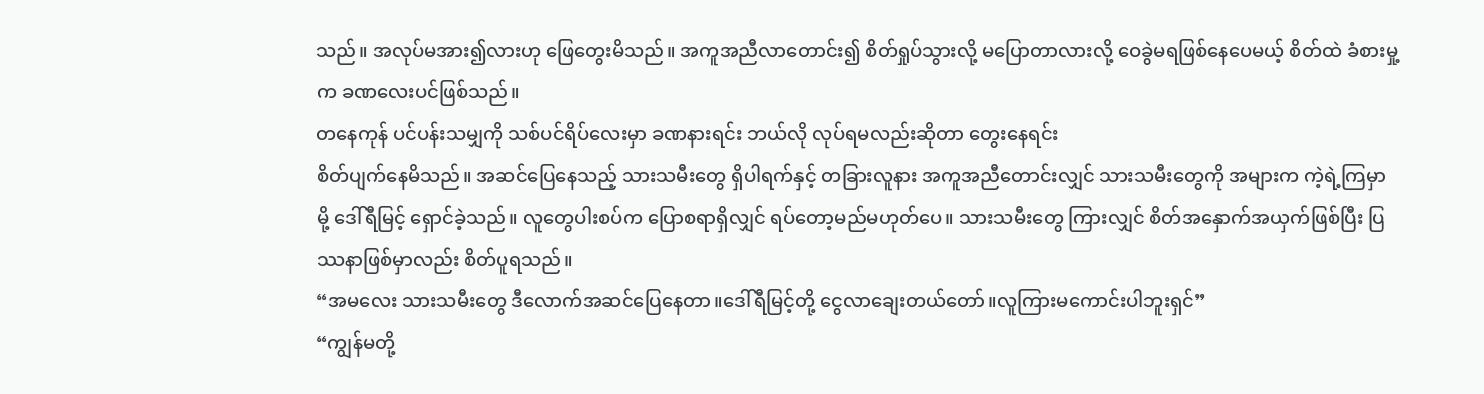သည်။ အလုပ်မအား၍လားဟု ဖြေတွေးမိသည်။ အကူအညီလာတောင်း၍ စိတ်ရှုပ်သွားလို့ မပြောတာလားလို့ ဝေခွဲမရဖြစ်နေပေမယ့် စိတ်ထဲ ခံစားမှု့က ခဏလေးပင်ဖြစ်သည်။
တနေကုန် ပင်ပန်းသမျှကို သစ်ပင်ရိပ်လေးမှာ ခဏနားရင်း ဘယ်လို လုပ်ရမလည်းဆိုတာ တွေးနေရင်း
စိတ်ပျက်နေမိသည်။ အဆင်ပြေနေသည့် သားသမီးတွေ ရှိပါရက်နှင့် တခြားလူနား အကူအညီတောင်းလျှင် သားသမီးတွေကို အများက ကဲ့ရဲ့ကြမှာမို့ ဒေါ်ရီမြင့် ရှောင်ခဲ့သည်။ လူတွေပါးစပ်က ပြောစရာရှိလျှင် ရပ်တော့မည်မဟုတ်ပေ။ သားသမီးတွေ ကြားလျှင် စိတ်အနှောက်အယှက်ဖြစ်ပြီး ပြဿနာဖြစ်မှာလည်း စိတ်ပူရသည်။
“အမလေး သားသမီးတွေ ဒီလောက်အဆင်ပြေနေတာ။ဒေါ်ရီမြင့်တို့ ငွေလာချေးတယ်တော်။လူကြားမကောင်းပါဘူးရှင်”
“ကျွန်မတို့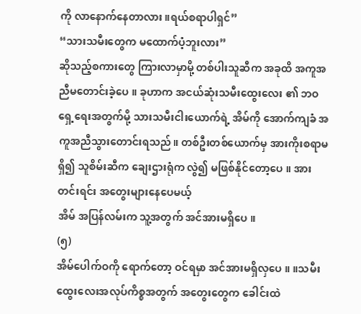ကို လာနောက်နေတာလား။ရယ်စရာပါရှင်”
“သားသမီးတွေက မထောက်ပံ့ဘူးလား”
ဆိုသည့်စကားတွေ ကြားလာမှာမို့ တစ်ပါးသူဆီက အခုထိ အကူအညီမတောင်းခဲ့ပေ။ ခုဟာက အငယ်ဆုံးသမီးထွေးလေး ၏ ဘဝရှေ့ရေးအတွက်မို့ သားသမီးငါးယောက်ရဲ့ အိမ်ကို အောက်ကျခံ အကူအညီသွားတောင်းရသည်။ တစ်ဦးတစ်ယောက်မှ အားကိုးစရာမရှိ၍ သူစိမ်းဆီက ချေးဌားရုံက လွဲ၍ မဖြစ်နိုင်တော့ပေ။ အားတင်းရင်း အတွေးများနေပေမယ့်
အိမ် အပြန်လမ်းက သူ့အတွက် အင်အားမရှိပေ။
(၅)
အိမ်ပေါက်ဝကို ရောက်တော့ ဝင်ရမှာ အင်အားမရှိလှပေ။ ။သမီးထွေးလေးအလုပ်ကိစ္စအတွက် အတွေးတွေက ခေါင်းထဲ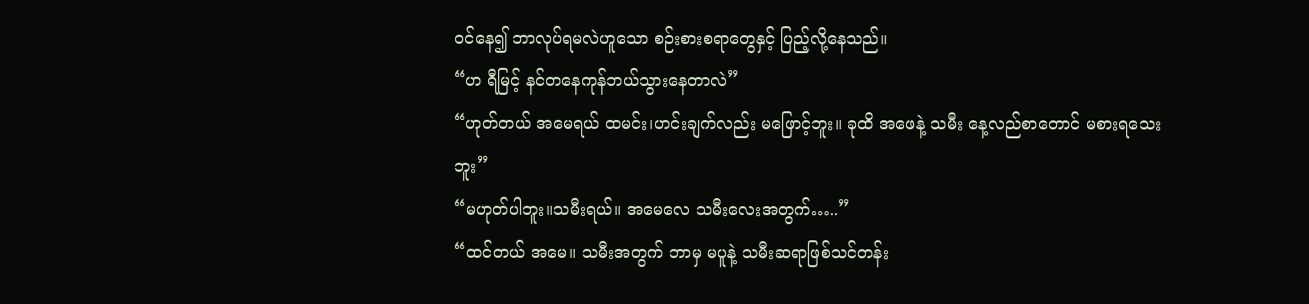ဝင်နေ၍ ဘာလုပ်ရမလဲဟူသော စဉ်းစားစရာတွေနှင့် ပြည့်လို့နေသည်။
“ဟ ရီမြင့် နင်တနေကုန်ဘယ်သွားနေတာလဲ”
“ဟုတ်တယ် အမေရယ် ထမင်း၊ဟင်းချက်လည်း မဖြောင့်ဘူး။ ခုထိ အဖေနဲ့ သမီး နေ့လည်စာတောင် မစားရသေးဘူး”
“မဟုတ်ပါဘူး။သမီးရယ်။ အမေလေ သမီးလေးအတွက်…..”
“ထင်တယ် အမေ။ သမီးအတွက် ဘာမှ မပူနဲ့ သမီးဆရာဖြစ်သင်တန်း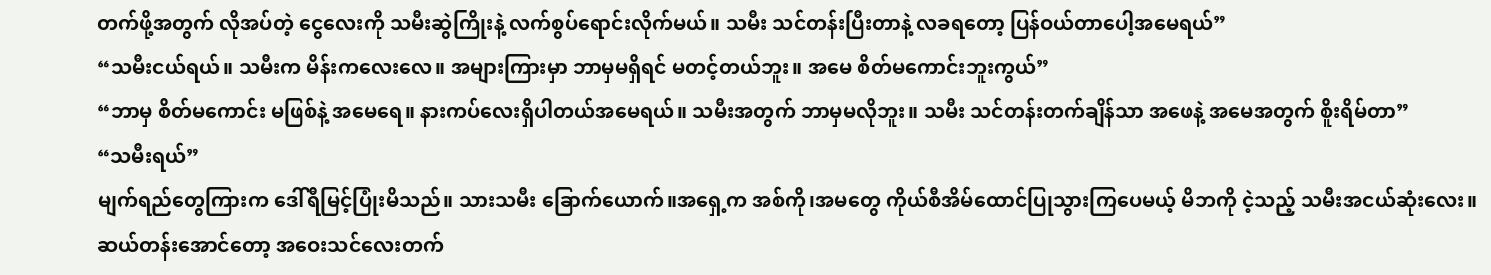တက်ဖို့အတွက် လိုအပ်တဲ့ ငွေလေးကို သမီးဆွဲကြိုးနဲ့ လက်စွပ်ရောင်းလိုက်မယ်။ သမီး သင်တန်းပြီးတာနဲ့ လခရတော့ ပြန်ဝယ်တာပေါ့အမေရယ်”
“သမီးငယ်ရယ်။ သမီးက မိန်းကလေးလေ။ အများကြားမှာ ဘာမှမရှိရင် မတင့်တယ်ဘူး။ အမေ စိတ်မကောင်းဘူးကွယ်”
“ဘာမှ စိတ်မကောင်း မဖြစ်နဲ့ အမေရေ။ နားကပ်လေးရှိပါတယ်အမေရယ်။ သမီးအတွက် ဘာမှမလိုဘူး။ သမီး သင်တန်းတက်ချိန်သာ အဖေနဲ့ အမေအတွက် စိူးရိမ်တာ”
“သမီးရယ်”
မျက်ရည်တွေကြားက ဒေါ်ရီမြင့်ပြုံးမိသည်။ သားသမီး ခြောက်ယောက်။အရှေ့က အစ်ကို၊အမတွေ ကိုယ်စီအိမ်ထောင်ပြုသွားကြပေမယ့် မိဘကို ငဲ့သည့် သမီးအငယ်ဆုံးလေး။ဆယ်တန်းအောင်တော့ အဝေးသင်လေးတက်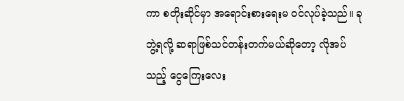ကာ စတိုးဆိုင်မှာ အရောင်းစားရေးမ ဝင်လုပ်ခဲ့သည်။ ခုဘွဲ့ရလို့ ဆရာဖြစ်သင်တန်းတက်မယ်ဆိုတော့ လိုအပ်သည့် ငွေကြေးလေး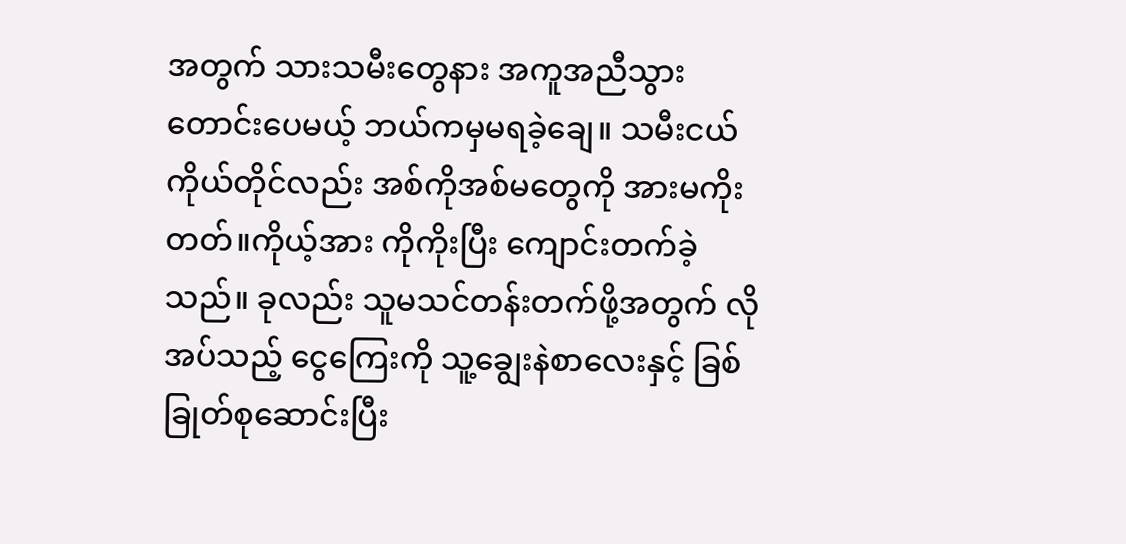အတွက် သားသမီးတွေနား အကူအညီသွားတောင်းပေမယ့် ဘယ်ကမှမရခဲ့ချေ။ သမီးငယ်ကိုယ်တိုင်လည်း အစ်ကိုအစ်မတွေကို အားမကိုးတတ်။ကိုယ့်အား ကိုကိုးပြီး ကျောင်းတက်ခဲ့သည်။ ခုလည်း သူမသင်တန်းတက်ဖို့အတွက် လိုအပ်သည့် ငွေကြေးကို သူ့ချွေးနဲစာလေးနှင့် ခြစ်ခြုတ်စုဆောင်းပြီး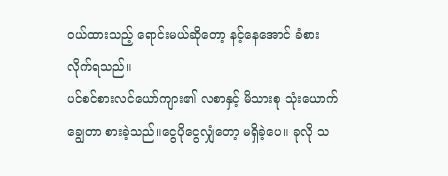ဝယ်ထားသည့် ရောင်းမယ်ဆိုတော့ နင့်နေအောင် ခံစားလိုက်ရသည်။
ပင်စင်စားလင်ယော်ကျား၏ လစာနှင့် မိသားစု သုံးယောက် ချွေတာ စားခဲ့သည်။ငွေပိုငွေလျှံတော့ မရှိခဲ့ပေ။ ခုလို သ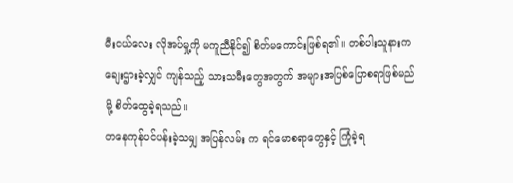မီးငယ်လေး လိုအပ်မှု့ကို မကူညီနိုင်၍ စိတ်မကောင်းဖြစ်ရ၏။ တစ်ပါးသူနားက ချေးဌားခဲ့လျှင် ကျန်သည့် သားသမီးတွေအတွက် အများအပြစ်ပြောစရာဖြစ်မည်မို့ စိတ်ထွေခဲ့ရသည်။
တနေကုန်ပင်ပန်းခဲ့သမျှ အပြန်လမ်း က ရင်မောစရာတွေနှင့် ကြုံခဲ့ရ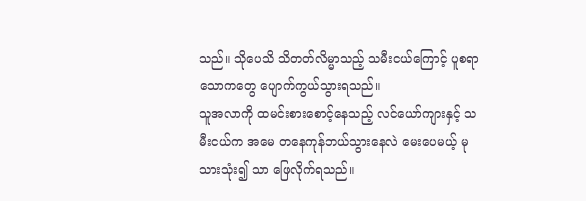သည်။ သိုပေသိ သိတတ်လိမ္မာသည့် သမီးငယ်ကြောင့် ပူစရာသောကတွေ ပျောက်ကွယ်သွားရသည်။
သူအလာကို ထမင်းစားစောင့်နေသည့် လင်ယော်ကျားနှင့် သမီးငယ်က အမေ တနေကုန်ဘယ်သွားနေလဲ မေးပေမယ့် မုသားသုံး၍ သာ ဖြေလိုက်ရသည်။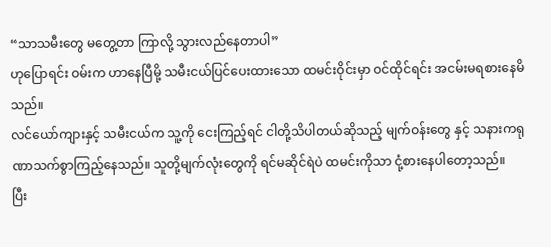“သာသမီးတွေ မတွေ့တာ ကြာလို့ သွားလည်နေတာပါ”
ဟုပြောရင်း ဝမ်းက ဟာနေပြီမို့ သမီးငယ်ပြင်ပေးထားသော ထမင်းဝိုင်းမှာ ဝင်ထိုင်ရင်း အငမ်းမရစားနေမိသည်။
လင်ယော်ကျားနှင့် သမီးငယ်က သူ့ကို ငေးကြည့်ရင် ငါတို့သိပါတယ်ဆိုသည့် မျက်ဝန်းတွေ နှင့် သနားကရုဏာသက်စွာကြည့်နေသည်။ သူတို့မျက်လုံးတွေကို ရင်မဆိုင်ရဲပဲ ထမင်းကိုသာ ငုံ့စားနေပါတော့သည်။
ပြီး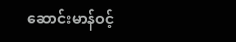ဆောင်းမာန်ဝင့်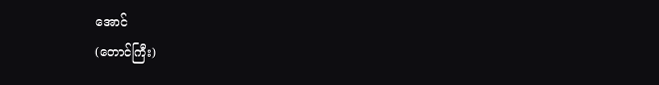အောင်
(တောင်ကြီး)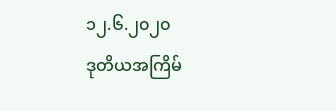၁၂.၆.၂၀၂၀
ဒုတိယအကြိမ်